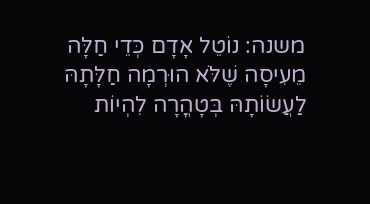משנה: נוֹטֵל אָדָם כְּדֵי חַלָּה מֵעִיסָה שֶׁלֹּא הוּרְמָה חַלָּתָהּ לַעֲשׂוֹתָהּ בְּטָהֳרָה לִהְיוֹת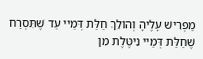מַפְרִישׁ עָלֶיהָ וְהוֹלֵךְ חַלַּת דְּמַיי עַד שֶׁתִּסְרַח שֶׁחַלַּת דְּמַיי נִיטֶּלֶת מִן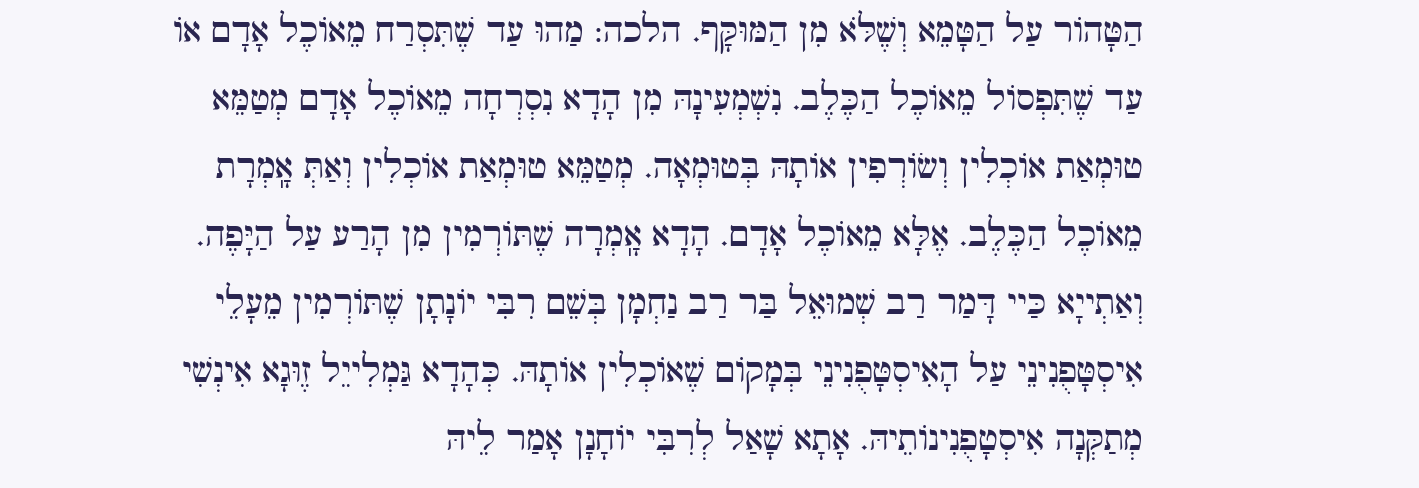הַטָּהוֹר עַל הַטָּמֵא וְשֶׁלֹּא מִן הַמּוּקָּף. הלכה: מַהוּ עַד שֶׁתִּסְרַח מֵאוֹכֶל אָדָם אוֹ עַד שֶׁתִּפְסוֹל מֵאוֹכֶל הַכֶּלֶב. נִשְׁמְעִינָהּ מִן הָדָא נִסְרְחָה מֵאוֹכֶל אָדָם מְטַמֵּא טוּמְאַת אוֹכְלִין וְשׂוֹרְפִין אוֹתָהּ בְּטוּמְאָה. מְטַמֵּא טוּמְאַת אוֹכְלִין וְאַתְּ אָֽמְרָת מֵאוֹכֶל הַכֶּלֶב. אֶלָּא מֵאוֹכֶל אָדָם. הָדָא אָֽמְרָה שֶׁתּוֹרְמִין מִן הָרַע עַל הַיָּפֶה. וְאַתְייָא כַּיי דָּמַר רַב שְׁמוּאֵל בַּר רַב נַחְמָן בְּשֵׁם רִבִּי יוֹנָתָן שֶׁתּוֹרְמִין מֵעָלֵי אִיסְטָּפֻנִינֵי עַל הָאִיסְטָּפֻנִינֵי בְּמָקוֹם שֶׁאוֹכְלִין אוֹתָהּ. כְּהָדָא גַּמְלִייֵל זֶוּגָא אִינְשִׁי מְתַקְּנָה אִיסְטָפֻנִינוֹתֵיהּ. אָתָא שָׁאַל לְרִבִּי יוֹחָנָן אָמַר לֵיהּ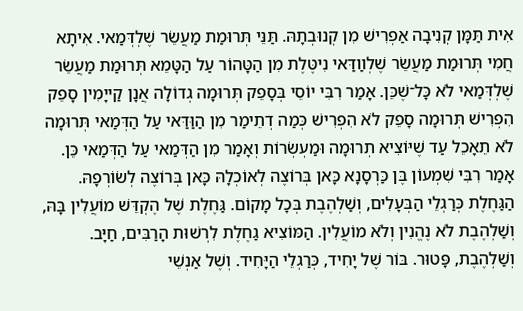אִית תַּמָּן קְנִיבָה אַפְרִישׁ מִן קְנוּבְתָהּ. תַּנֵּי תְּרוּמַת מַעֲשֵׂר שֶׁלְדְּמַאי. אִיתָא חֲמִי תְּרוּמַת מַעֲשֵׂר שֶׁלְװַדַּאי נִיטֶּלֶת מִן הַטָּהוֹר עַל הַטָּמֵא תְּרוּמַת מַעֲשֵׂר שֶׁלְדְּמַאי לֹא כָּל־שֶׁכֵּן. אָמַר רִבִּי יוֹסֵי בְּסָפֵק תְּרוּמָה גְדוֹלָה אֲנָן קַייָמִין סָפֵק הִפְרִישׁ תְּרוּמָה סָפֵק לֹא הִפְרִישׁ כְּמַה דְתֵימַר מִן הַוַּדַּאי עַל הַדְּמַאי תְּרוּמָה לֹא תֵאָכֵל עַד שֶׁיּוֹצִיא תְרוּמָה וּמַעְשְׂרוֹת וְאָמַר מִן הַדְּמַאי עַל הַדְּמַאי כֵּן. אָמַר רִבִּי שִׁמְעוֹן בֶּן כַּרְסָנָא כָּאן בְּרוֹצֶה לְאוֹכְלָהּ כָּאן בְּרוֹצֶה לְשׂוֹרְפָהּ.
הַגַּחֶלֶת כְּרַגְלֵי הַבְּעָלִים, וְשַׁלְהֶבֶת בְּכָל מָקוֹם. גַּחֶלֶת שֶׁל הֶקְדֵּשׁ מוֹעֲלִין בָּהּ, וְשַׁלְהֶבֶת לֹא נֶהֱנִין וְלֹא מוֹעֲלִין. הַמּוֹצִיא גַחֶלֶת לִרְשׁוּת הָרַבִּים, חַיָּב. וְשַׁלְהֶבֶת, פָּטוּר. בּוֹר שֶׁל יָחִיד, כְּרַגְלֵי הַיָּחִיד. וְשֶׁל אַנְשֵׁי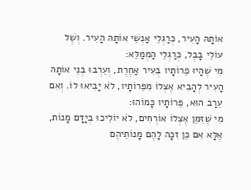אוֹתָהּ הָעִיר, כְּרַגְלֵי אַנְשֵׁי אוֹתָהּ הָעִיר. וְשֶׁל עוֹלֵי בָבֶל, כְּרַגְלֵי הַמְמַלֵּא:
מִי שֶׁהָיוּ פֵרוֹתָיו בְּעִיר אַחֶרֶת, וְעֵרְבוּ בְנֵי אוֹתָהּ הָעִיר לְהָבִיא אֶצְלוֹ מִפֵּרוֹתָיו, לֹא יָבִיאוּ לוֹ. וְאִם עֵרַב הוּא, פֵּרוֹתָיו כָּמוֹהוּ:
מִי שֶׁזִּמֵּן אֶצְלוֹ אוֹרְחִים, לֹא יוֹלִיכוּ בְיָדָם מָנוֹת, אֶלָּא אִם כֵּן זִכָּה לָהֶם מָנוֹתֵיהֶם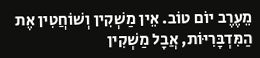מֵעֶרֶב יוֹם טוֹב. אֵין מַשְׁקִין וְשׁוֹחֲטִין אֶת הַמִּדְבָּרִיּוֹת, אֲבָל מַשְׁקִין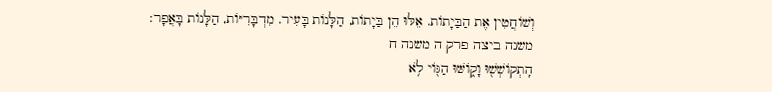וְשׁוֹחֲטִין אֶת הַבַּיָתוֹת. אֵלּוּ הֵן בַּיָתוֹת, הַלָּנוֹת בָּעִיר. מִדְבָּרִיּוֹת, הַלָּנוֹת בָּאֲפָר:
משנה ביצה פרק ה משנה ח
הִֽתְקוֹשְׁשׁ֖וּ וָק֑וֹשּׁוּ הַגּ֖וֹי לֹ֥א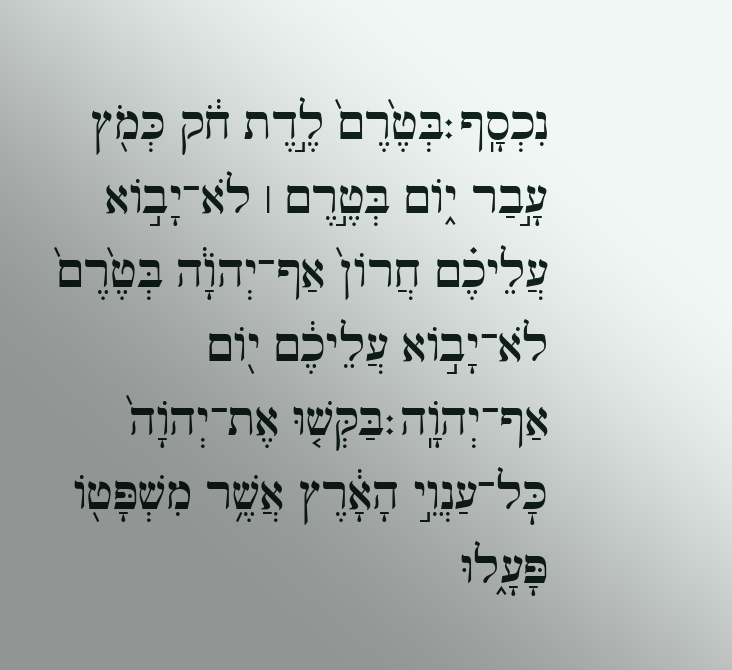נִכְסָֽף׃בְּטֶ֙רֶם֙ לֶ֣דֶת חֹ֔ק כְּמֹ֖ץ עָ֣בַר י֑וֹם בְּטֶ֣רֶם ׀ לֹא־יָב֣וֹא עֲלֵיכֶ֗ם חֲרוֹן֙ אַף־יְהֹוָ֔ה בְּטֶ֙רֶם֙ לֹא־יָב֣וֹא עֲלֵיכֶ֔ם י֖וֹם אַף־יְהֹוָֽה׃בַּקְּשׁ֤וּ אֶת־יְהֹוָה֙ כׇּל־עַנְוֵ֣י הָאָ֔רֶץ אֲשֶׁ֥ר מִשְׁפָּט֖וֹ פָּעָ֑לוּ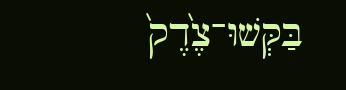בַּקְּשׁוּ־צֶ֙דֶק֙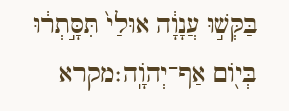בַּקְּשׁ֣וּ עֲנָוָ֔ה אוּלַי֙ תִּסָּ֣תְר֔וּ בְּי֖וֹם אַף־יְהֹוָֽה׃מקרא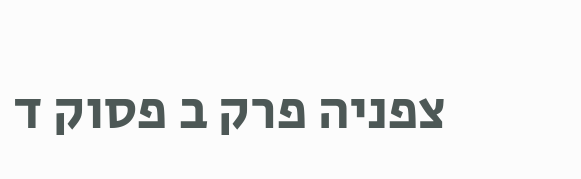צפניה פרק ב פסוק ד